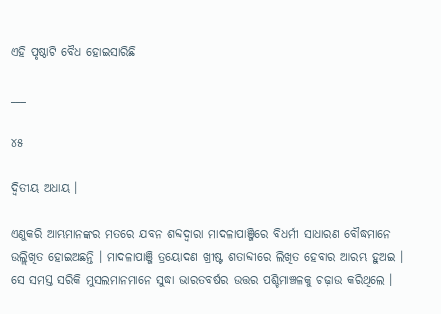ଏହି ପୃଷ୍ଠାଟି ବୈଧ ହୋଇସାରିଛି

___

୪୫

ଦ୍ୱିତୀୟ ଅଧାୟ ।

ଏଣୁକରି ଆମ୍ଭମାନଙ୍କର ମତରେ ଯବନ ଶବ୍ଦ‌ଦ୍ୱାରା ମାଦଳାପାଞ୍ଜିରେ ବିଧର୍ମୀ ସାଧାରଣ ବୌଦ୍ଧମାନେ ଉଲ୍ଲିଖିତ ହୋଇଅଛନ୍ତି । ମାଦଳାପାଞ୍ଜି ତ୍ରୟୋଦଣ ଖ୍ରୀଷ୍ଟ ଶତାବ୍ଦୀରେ ଲିଖିତ ହେବାର ଆରମ୍ଭ ହୁଅଇ । ସେ ସମସ୍ତ ସରିକି ମୁସଲମାନମାନେ ସୁଦ୍ଧା ଭାରତବର୍ଷର ଉତ୍ତର ପଶ୍ଚିମାଞ୍ଚଳକୁ ଚଢ଼ାଉ କରିଥିଲେ ।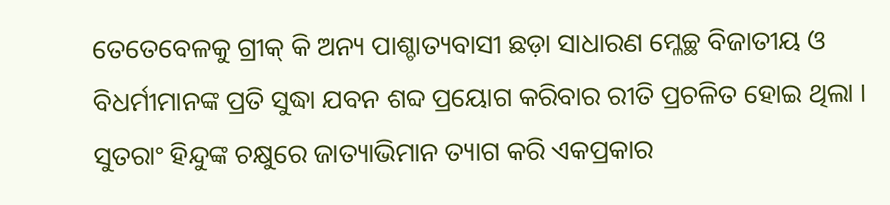ତେତେବେଳକୁ ଗ୍ରୀକ୍ କି ଅନ୍ୟ ପାଶ୍ଚାତ୍ୟବାସୀ ଛଡ଼ା ସାଧାରଣ ମ୍ଳେଚ୍ଛ ବିଜାତୀୟ ଓ ବିଧର୍ମୀମାନଙ୍କ ପ୍ରତି ସୁଦ୍ଧା ଯବନ ଶବ୍ଦ ପ୍ରୟୋଗ କରିବାର ରୀତି ପ୍ରଚଳିତ ହୋଇ ଥିଲା । ସୁତରାଂ ହିନ୍ଦୁଙ୍କ ଚକ୍ଷୁରେ ଜାତ୍ୟାଭିମାନ ତ୍ୟାଗ କରି ଏକପ୍ରକାର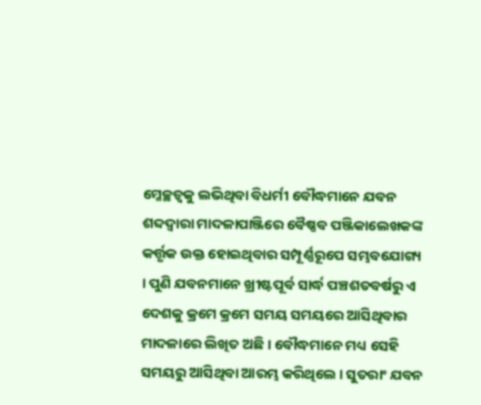ମ୍ଳେଚ୍ଛତ୍ୱକୁ ଲଭିଥିବା ବିଧର୍ମୀ ବୌଦ୍ଧମାନେ ଯବନ ଶବ୍ଦ‌ଦ୍ୱାରା ମାଦଳାପାଞ୍ଜିରେ ବୈଷ୍ଣବ ପଞ୍ଜିକାଲେଖକଙ୍କ କର୍ତ୍ତୃକ ଉକ୍ତ ହୋଇଥିବାର ସମ୍ପୂର୍ଣ୍ଣରୂପେ ସମ୍ଭବଯୋଗ୍ୟ । ପୁଣି ଯବନମାନେ ଖ୍ରୀଷ୍ଟପୂର୍ବ ସାର୍ଦ୍ଧ ପଞ୍ଚଶତବର୍ଷରୁ ଏ ଦେଶକୁ କ୍ରମେ କ୍ରମେ ସମୟ ସମୟରେ ଆସିଥିବାର ମାଦଳାରେ ଲିଖିତ ଅଛି । ବୌଦ୍ଧମାନେ ମଧ୍ୟ ସେହି ସମୟରୁ ଆସିଥିବା ଆରମ୍ଭ କରିଥିଲେ । ସୁତରାଂ ଯବନ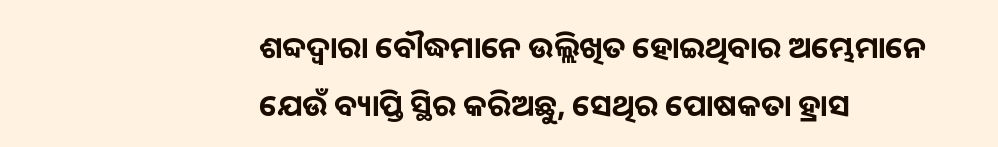ଶବ୍ଦ‌ଦ୍ୱାରା ବୌଦ୍ଧମାନେ ଉଲ୍ଲିଖିତ ହୋଇଥିବାର ଅମ୍ଭେମାନେ ଯେଉଁ ବ୍ୟାପ୍ତି ସ୍ଥିର କରିଅଛୁ, ସେଥିର ପୋଷକତା ହ୍ରାସ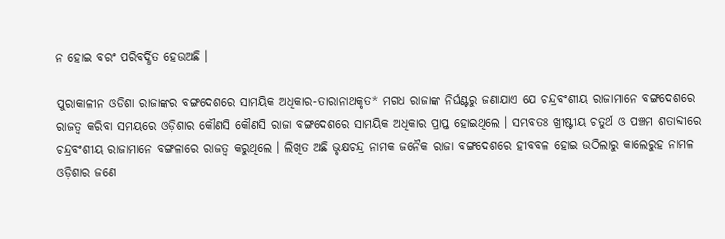ନ ହୋଇ ବରଂ ପରିବର୍ଦ୍ଧିତ ହେଉଅଛି ।

ପୁରାକାଳୀନ ଓଡିଶା ରାଜାଙ୍କର ବଙ୍ଗଦେଶରେ ସାମୟିକ ଅଧିକାର-ତାରାନାଥକୃତ* ମଗଧ ରାଜାଙ୍କ ନିର୍ଘଣ୍ଟରୁ ଜଣାଯାଏ ଯେ ଚନ୍ଦ୍ରବଂଶୀୟ ରାଜାମାନେ ବଙ୍ଗଦେଶରେ ରାଜତ୍ୱ କରିବା ସମୟରେ ଓଡ଼ିଶାର କୌଣସି କୌଣସି ରାଜା ବଙ୍ଗଦେଶରେ ସାମୟିକ ଅଧିକାର ପ୍ରାପ୍ତ ହୋଇଥିଲେ । ସମ୍ଭବତଃ ଖ୍ରୀଷ୍ଟୀୟ ଚତୁର୍ଥ ଓ ପଞ୍ଚମ ଶତାବ୍ଦୀରେ ଚନ୍ଦ୍ରବଂଶୀୟ ରାଜାମାନେ ବଙ୍ଗଳାରେ ରାଜତ୍ୱ କରୁଥିଲେ । ଲିଖିତ ଅଛି ଭୃକ୍ଷଚନ୍ଦ୍ର ନାମକ ଜନୈକ ରାଜା ବଙ୍ଗଦେଶରେ ହୀବବଳ ହୋଇ ଉଠିଲାରୁ କାଲେରୁହ ନାମଳ ଓଡ଼ିଶାର ଜଣେ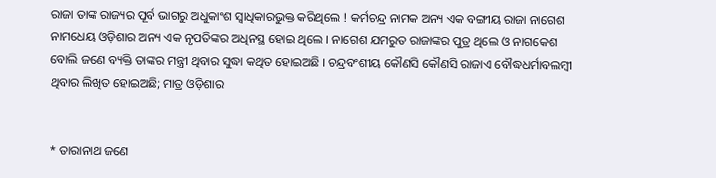ରାଜା ତାଙ୍କ ରାଜ୍ୟର ପୂର୍ବ ଭାଗରୁ ଅଧୁକାଂଶ ସ୍ୱାଧିକାରଭୁକ୍ତ କରିଥିଲେ ! କର୍ମଚନ୍ଦ୍ର ନାମକ ଅନ୍ୟ ଏକ ବଙ୍ଗୀୟ ରାଜା ନାଗେଶ ନାମଧେୟ ଓଡ଼ିଶାର ଅନ୍ୟ ଏକ ନୃପତିଙ୍କର ଅଧିନସ୍ଥ ହୋଇ ଥିଲେ । ନାଗେଶ ଯମରୁତ ରାଜାଙ୍କର ପୁତ୍ର ଥିଲେ ଓ ନାଗକେଶ ବୋଲି ଜଣେ ବ୍ୟକ୍ତି ତାଙ୍କର ମନ୍ତ୍ରୀ ଥିବାର ସୁଦ୍ଧା କଥିତ ହୋଇଅଛି । ଚନ୍ଦ୍ରବଂଶୀୟ କୌଣସି କୌଣସି ରାଜାଏ ବୌଦ୍ଧଧର୍ମାବଲମ୍ବୀ ଥିବାର ଲିଖିତ ହୋଇଅଛି; ମାତ୍ର ଓଡ଼ିଶାର


* ତାରାନାଥ ଜଣେ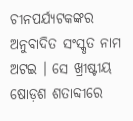ଚୀନପର୍ଯ୍ୟଟକଙ୍କର ଅନୁବାଦିତ ସଂସ୍କୃତ ନାମ ଅଟଇ । ସେ ଖ୍ରୀଷ୍ଟୀୟ ଷୋଡ଼ଶ ଶତାବ୍ଦୀରେ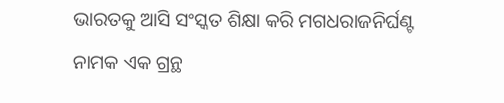ଭାରତକୁ ଆସି ସଂସ୍କତ ଶିକ୍ଷା କରି ମଗଧରାଜନିର୍ଘଣ୍ଟ ନାମକ ଏକ ଗ୍ରନ୍ଥ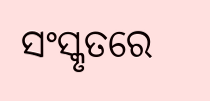ସଂସ୍କୃତରେ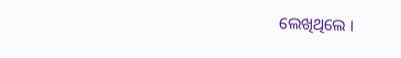ଲେଖିଥିଲେ ।